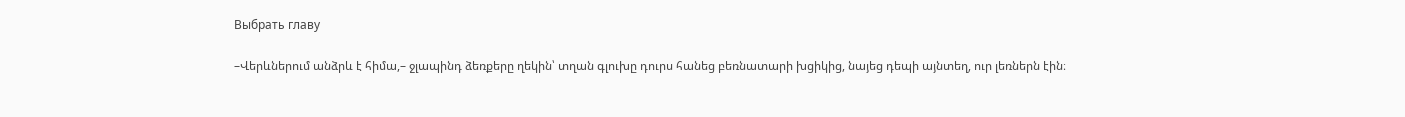Выбрать главу

–Վերևներում անձրև է հիմա,– ջլապինդ ձեռքերը ղեկին՝ տղան գլուխը դուրս հանեց բեռնատարի խցիկից, նայեց դեպի այնտեղ, ուր լեռներն էին։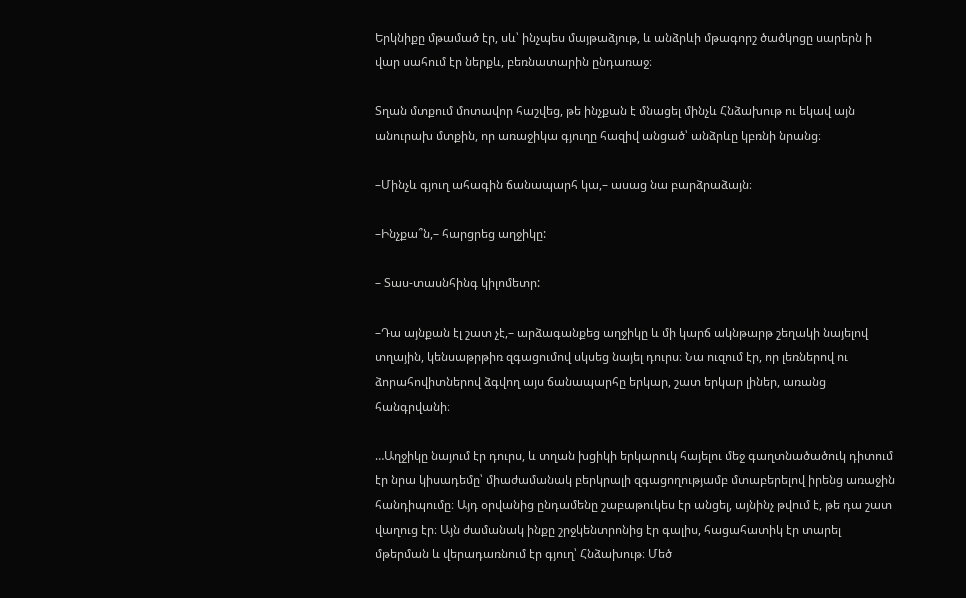Երկնիքը մթամած էր, սև՝ ինչպես մայթաձյութ, և անձրևի մթագորշ ծածկոցը սարերն ի վար սահում էր ներքև, բեռնատարին ընդառաջ։

Տղան մտքում մոտավոր հաշվեց, թե ինչքան է մնացել մինչև Հնձախութ ու եկավ այն անուրախ մտքին, որ առաջիկա գյուղը հազիվ անցած՝ անձրևը կբռնի նրանց։

–Մինչև գյուղ ահագին ճանապարհ կա,– ասաց նա բարձրաձայն։

–Ինչքա՞ն,– հարցրեց աղջիկը:

– Տաս-տասնհինգ կիլոմետր:

–Դա այնքան էլ շատ չէ,– արձագանքեց աղջիկը և մի կարճ ակնթարթ շեղակի նայելով տղային, կենսաթրթիռ զգացումով սկսեց նայել դուրս։ Նա ուզում էր, որ լեռներով ու ձորահովիտներով ձգվող այս ճանապարհը երկար, շատ երկար լիներ, առանց հանգրվանի։

…Աղջիկը նայում էր դուրս, և տղան խցիկի երկարուկ հայելու մեջ գաղտնածածուկ դիտում էր նրա կիսադեմը՝ միաժամանակ բերկրալի զգացողությամբ մտաբերելով իրենց առաջին հանդիպումը։ Այդ օրվանից ընդամենը շաբաթուկես էր անցել, այնինչ թվում է, թե դա շատ վաղուց էր։ Այն ժամանակ ինքը շրջկենտրոնից էր գալիս, հացահատիկ էր տարել մթերման և վերադառնում էր գյուղ՝ Հնձախութ։ Մեծ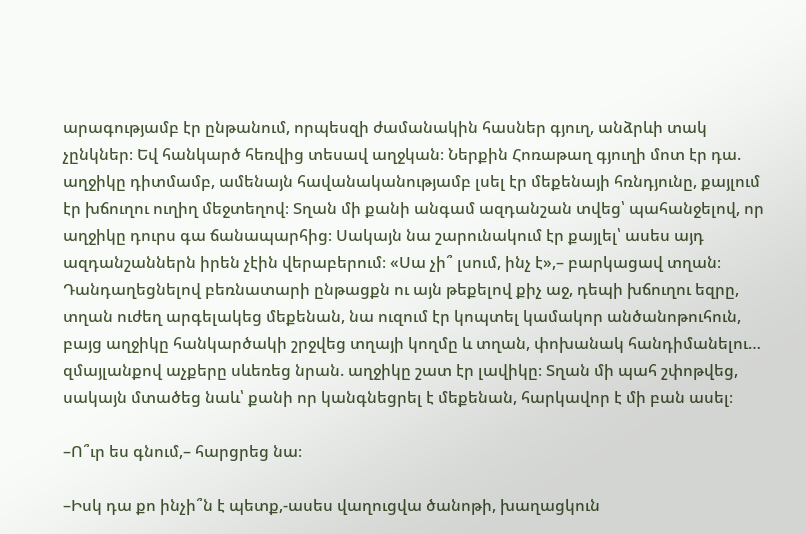արագությամբ էր ընթանում, որպեսզի ժամանակին հասներ գյուղ, անձրևի տակ չընկներ։ Եվ հանկարծ հեռվից տեսավ աղջկան։ Ներքին Հոռաթաղ գյուղի մոտ էր դա. աղջիկը դիտմամբ, ամենայն հավանականությամբ լսել էր մեքենայի հռնդյունը, քայլում էր խճուղու ուղիղ մեջտեղով։ Տղան մի քանի անգամ ազդանշան տվեց՝ պահանջելով, որ աղջիկը դուրս գա ճանապարհից։ Սակայն նա շարունակում էր քայլել՝ ասես այդ ազդանշաններն իրեն չէին վերաբերում։ «Սա չի՞ լսում, ինչ է»,– բարկացավ տղան։ Դանդաղեցնելով բեռնատարի ընթացքն ու այն թեքելով քիչ աջ, դեպի խճուղու եզրը, տղան ուժեղ արգելակեց մեքենան, նա ուզում էր կոպտել կամակոր անծանոթուհուն, բայց աղջիկը հանկարծակի շրջվեց տղայի կողմը և տղան, փոխանակ հանդիմանելու… զմայլանքով աչքերը սևեռեց նրան. աղջիկը շատ էր լավիկը։ Տղան մի պահ շփոթվեց, սակայն մտածեց նաև՝ քանի որ կանգնեցրել է մեքենան, հարկավոր է մի բան ասել։

–Ո՞ւր ես գնում,– հարցրեց նա։

–Իսկ դա քո ինչի՞ն է պետք,-ասես վաղուցվա ծանոթի, խաղացկուն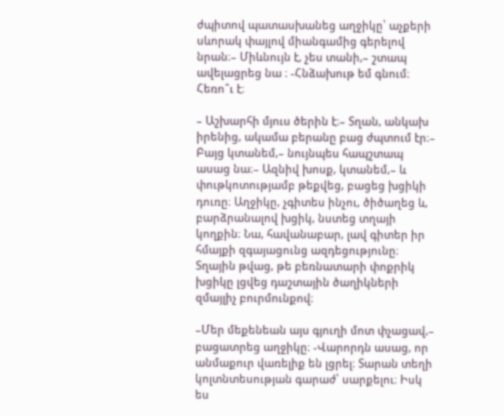ժպիտով պատասխանեց աղջիկը՝ աչքերի սևորակ փայլով միանգամից գերելով նրան։– Միևնույն է, չես տանի,– շտապ ավելացրեց նա ։ -Հնձախութ եմ գնում։ Հեռո՞ւ է։

– Աշխարհի մյուս ծերին է։– Տղան, անկախ իրենից, ակամա բերանը բաց ժպտում էր։– Բայց կտանեմ,– նույնպես հապշտապ ասաց նա։– Ազնիվ խոսք, կտանեմ,– և փութկոտությամբ թեքվեց, բացեց խցիկի դուռը։ Աղջիկը, չգիտես ինչու, ծիծաղեց և, բարձրանալով խցիկ, նստեց տղայի կողքին։ Նա, հավանաբար, լավ գիտեր իր հմայքի զգայացունց ազդեցությունը։ Տղային թվաց, թե բեռնատարի փոքրիկ խցիկը լցվեց դաշտային ծաղիկների զմայլիչ բուրմունքով։

–Մեր մեքենեան այս գյուղի մոտ փչացավ,– բացատրեց աղջիկը։ -Վարորդն ասաց, որ անմաքուր վառելիք են լցրել։ Տարան տեղի կոլտնտեսության գարաժ՝ սարքելու։ Իսկ ես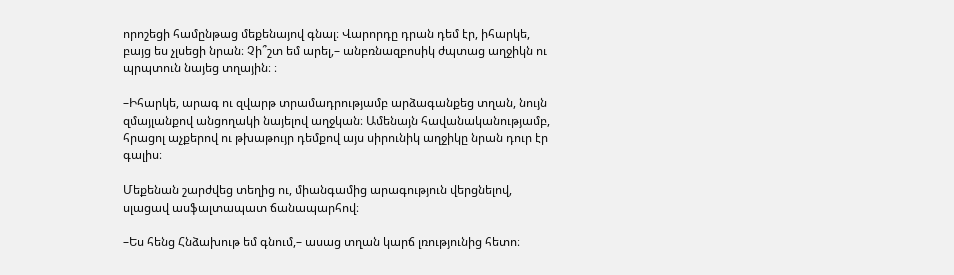որոշեցի համընթաց մեքենայով գնալ։ Վարորդը դրան դեմ էր, իհարկե, բայց ես չլսեցի նրան։ Չի՞շտ եմ արել,– անբռնազբոսիկ ժպտաց աղջիկն ու պրպտուն նայեց տղային։ ։

–Իհարկե, արագ ու զվարթ տրամադրությամբ արձագանքեց տղան, նույն զմայլանքով անցողակի նայելով աղջկան։ Ամենայն հավանականությամբ, հրացոլ աչքերով ու թխաթույր դեմքով այս սիրունիկ աղջիկը նրան դուր էր գալիս։

Մեքենան շարժվեց տեղից ու, միանգամից արագություն վերցնելով, սլացավ ասֆալտապատ ճանապարհով։

–Ես հենց Հնձախութ եմ գնում,– ասաց տղան կարճ լռությունից հետո։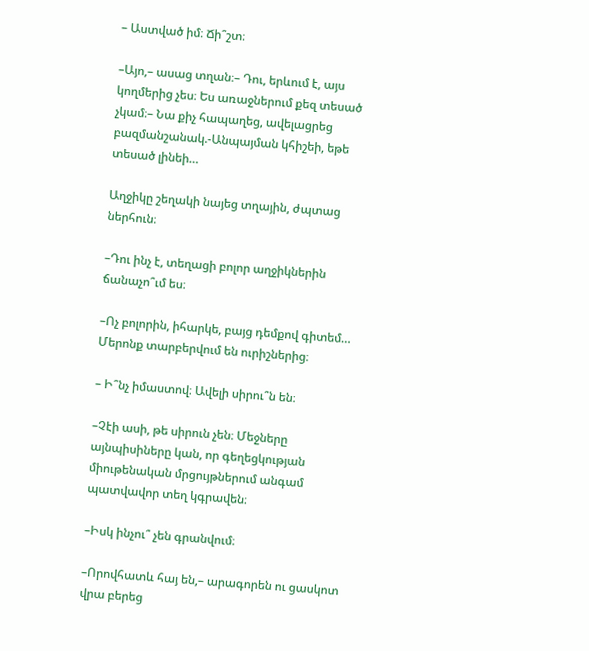– Աստված իմ։ Ճի՞շտ։

–Այո,– ասաց տղան։– Դու, երևում է, այս կողմերից չես։ Ես առաջներում քեզ տեսած չկամ։– Նա քիչ հապաղեց, ավելացրեց բազմանշանակ.-Անպայման կհիշեի, եթե տեսած լինեի…

Աղջիկը շեղակի նայեց տղային, ժպտաց ներհուն։

–Դու ինչ է, տեղացի բոլոր աղջիկներին ճանաչո՞ւմ ես։

–Ոչ բոլորին, իհարկե, բայց դեմքով գիտեմ… Մերոնք տարբերվում են ուրիշներից։

– Ի՞նչ իմաստով։ Ավելի սիրու՞ն են։

–Չէի ասի, թե սիրուն չեն։ Մեջները այնպիսիները կան, որ գեղեցկության միութենական մրցույթներում անգամ պատվավոր տեղ կգրավեն։

–Իսկ ինչու՞ չեն գրանվում։

–Որովհատև հայ են,– արագորեն ու ցասկոտ վրա բերեց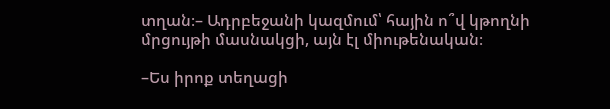տղան։– Ադրբեջանի կազմում՝ հային ո՞վ կթողնի մրցույթի մասնակցի, այն էլ միութենական։

–Ես իրոք տեղացի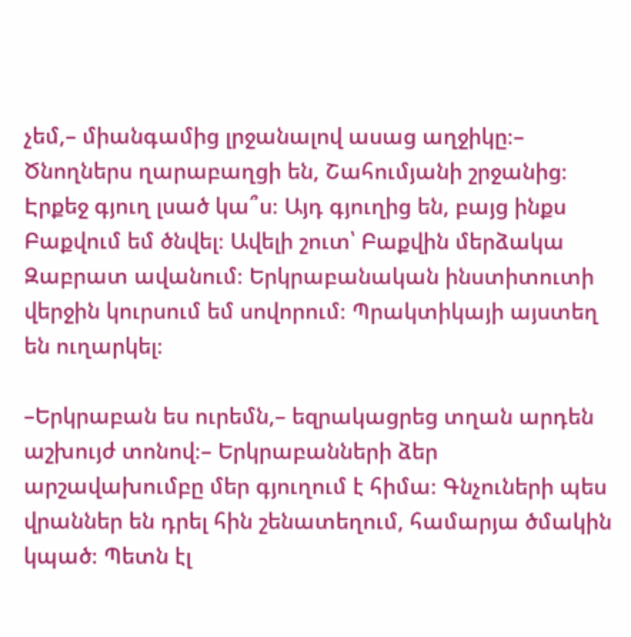չեմ,– միանգամից լրջանալով ասաց աղջիկը։– Ծնողներս ղարաբաղցի են, Շահումյանի շրջանից։ Էրքեջ գյուղ լսած կա՞ս։ Այդ գյուղից են, բայց ինքս Բաքվում եմ ծնվել։ Ավելի շուտ՝ Բաքվին մերձակա Զաբրատ ավանում։ Երկրաբանական ինստիտուտի վերջին կուրսում եմ սովորում։ Պրակտիկայի այստեղ են ուղարկել։

–Երկրաբան ես ուրեմն,– եզրակացրեց տղան արդեն աշխույժ տոնով։– Երկրաբանների ձեր արշավախումբը մեր գյուղում է հիմա։ Գնչուների պես վրաններ են դրել հին շենատեղում, համարյա ծմակին կպած։ Պետն էլ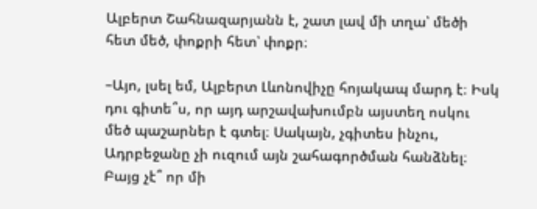Ալբերտ Շահնազարյանն է, շատ լավ մի տղա՝ մեծի հետ մեծ, փոքրի հետ՝ փոքր։

–Այո, լսել եմ, Ալբերտ Լևոնովիչը հոյակապ մարդ է։ Իսկ դու գիտե՞ս, որ այդ արշավախումբն այստեղ ոսկու մեծ պաշարներ է գտել։ Սակայն, չգիտես ինչու, Ադրբեջանը չի ուզում այն շահագործման հանձնել։ Բայց չէ՞ որ մի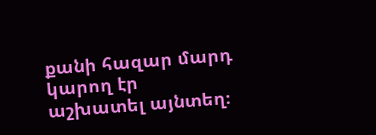քանի հազար մարդ կարող էր աշխատել այնտեղ։